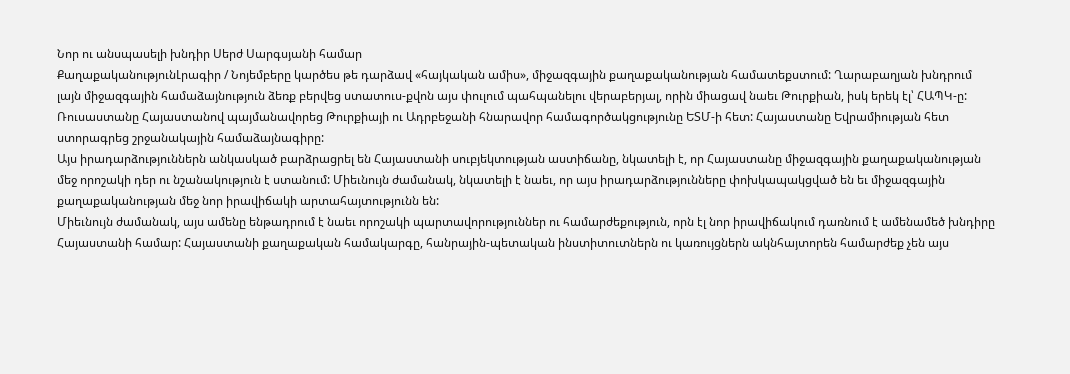Նոր ու անսպասելի խնդիր Սերժ Սարգսյանի համար
ՔաղաքականությունԼրագիր / Նոյեմբերը կարծես թե դարձավ «հայկական ամիս», միջազգային քաղաքականության համատեքստում: Ղարաբաղյան խնդրում լայն միջազգային համաձայնություն ձեռք բերվեց ստատուս-քվոն այս փուլում պահպանելու վերաբերյալ, որին միացավ նաեւ Թուրքիան, իսկ երեկ էլ՝ ՀԱՊԿ-ը:
Ռուսաստանը Հայաստանով պայմանավորեց Թուրքիայի ու Ադրբեջանի հնարավոր համագործակցությունը ԵՏՄ-ի հետ: Հայաստանը Եվրամիության հետ ստորագրեց շրջանակային համաձայնագիրը:
Այս իրադարձություններն անկասկած բարձրացրել են Հայաստանի սուբյեկտության աստիճանը, նկատելի է, որ Հայաստանը միջազգային քաղաքականության մեջ որոշակի դեր ու նշանակություն է ստանում: Միեւնույն ժամանակ, նկատելի է նաեւ, որ այս իրադարձությունները փոխկապակցված են եւ միջազգային քաղաքականության մեջ նոր իրավիճակի արտահայտությունն են:
Միեւնույն ժամանակ, այս ամենը ենթադրում է նաեւ որոշակի պարտավորություններ ու համարժեքություն, որն էլ նոր իրավիճակում դառնում է ամենամեծ խնդիրը Հայաստանի համար: Հայաստանի քաղաքական համակարգը, հանրային-պետական ինստիտուտներն ու կառույցներն ակնհայտորեն համարժեք չեն այս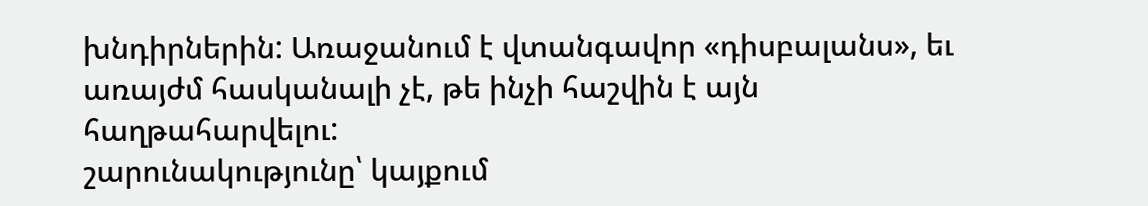խնդիրներին: Առաջանում է վտանգավոր «դիսբալանս», եւ առայժմ հասկանալի չէ, թե ինչի հաշվին է այն հաղթահարվելու:
շարունակությունը՝ կայքում